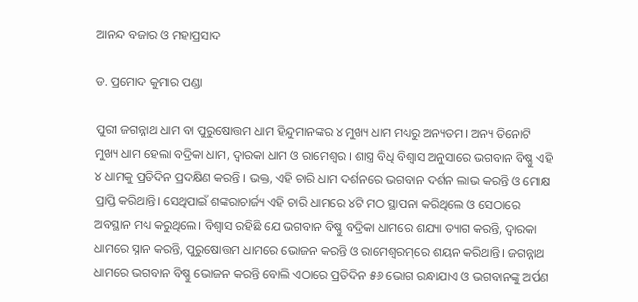ଆନନ୍ଦ ବଜାର ଓ ମହାପ୍ରସାଦ

ଡ. ପ୍ରମୋଦ କୁମାର ପଣ୍ଡା

ପୁରୀ ଜଗନ୍ନାଥ ଧାମ ବା ପୁରୁଷୋତ୍ତମ ଧାମ ହିନ୍ଦୁମାନଙ୍କର ୪ ମୁଖ୍ୟ ଧାମ ମଧ୍ୟରୁ ଅନ୍ୟତମ। ଅନ୍ୟ ତିନୋଟି ମୁଖ୍ୟ ଧାମ ହେଲା ବଦ୍ରିକା ଧାମ, ଦ୍ୱାରକା ଧାମ ଓ ରାମେଶ୍ୱର । ଶାସ୍ତ୍ର ବିଧି ବିଶ୍ୱାସ ଅନୁସାରେ ଭଗବାନ ବିଷ୍ଣୁ ଏହି ୪ ଧାମକୁ ପ୍ରତିଦିନ ପ୍ରଦକ୍ଷିଣ କରନ୍ତି । ଭକ୍ତ, ଏହି ଚାରି ଧାମ ଦର୍ଶନରେ ଭଗବାନ ଦର୍ଶନ ଲାଭ କରନ୍ତି ଓ ମୋକ୍ଷ ପ୍ରାପ୍ତି କରିଥାନ୍ତି। ସେଥିପାଇଁ ଶଙ୍କରାଚାର୍ଜ୍ୟ ଏହି ଚାରି ଧାମରେ ୪ଟି ମଠ ସ୍ଥାପନା କରିଥିଲେ ଓ ସେଠାରେ ଅବସ୍ଥାନ ମଧ୍ୟ କରୁଥିଲେ। ବିଶ୍ୱାସ ରହିଛି ଯେ ଭଗବାନ ବିଷ୍ଣୁ ବଦ୍ରିକା ଧାମରେ ଶଯ୍ୟା ତ୍ୟାଗ କରନ୍ତି, ଦ୍ୱାରକା ଧାମରେ ସ୍ନାନ କରନ୍ତି, ପୁରୁଷୋତ୍ତମ ଧାମରେ ଭୋଜନ କରନ୍ତି ଓ ରାମେଶ୍ୱରମ୍‌ରେ ଶୟନ କରିଥାନ୍ତି। ଜଗନ୍ନାଥ ଧାମରେ ଭଗବାନ ବିଷ୍ଣୁ ଭୋଜନ କରନ୍ତି ବୋଲି ଏଠାରେ ପ୍ରତିଦିନ ୫୬ ଭୋଗ ରନ୍ଧାଯାଏ ଓ ଭଗବାନଙ୍କୁ ଅର୍ପଣ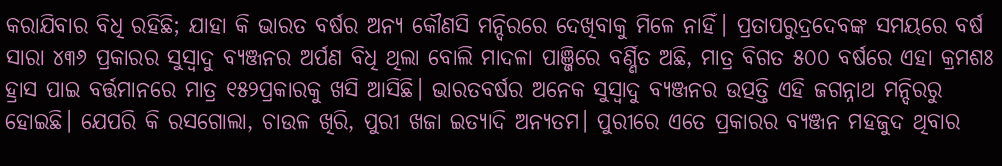କରାଯିବାର ବିଧି ରହିଛି; ଯାହା କି ଭାରତ ବର୍ଷର ଅନ୍ୟ କୌଣସି ମନ୍ଦିରରେ ଦେଖିବାକୁ ମିଳେ ନାହିଁ। ପ୍ରତାପରୁଦ୍ରଦେବଙ୍କ ସମୟରେ ବର୍ଷ ସାରା ୪୩୬ ପ୍ରକାରର ସୁସ୍ବାଦୁ ବ୍ୟଞ୍ଜନର ଅର୍ପଣ ବିଧି ଥିଲା ବୋଲି ମାଦଳା ପାଞ୍ଜିରେ ବର୍ଣ୍ଣିତ ଅଛି, ମାତ୍ର ବିଗତ ୫୦୦ ବର୍ଷରେ ଏହା କ୍ରମଶଃ ହ୍ରାସ ପାଇ ବର୍ତ୍ତମାନରେ ମାତ୍ର ୧୫୨ପ୍ରକାରକୁ ଖସି ଆସିଛି। ଭାରତବର୍ଷର ଅନେକ ସୁସ୍ବାଦୁ ବ୍ୟଞ୍ଜନର ଉତ୍ପତ୍ତି ଏହି ଜଗନ୍ନାଥ ମନ୍ଦିରରୁ ହୋଇଛି। ଯେପରି କି ରସଗୋଲା, ଚାଉଳ ଖିରି, ପୁରୀ ଖଜା ଇତ୍ୟାଦି ଅନ୍ୟତମ। ପୁରୀରେ ଏତେ ପ୍ରକାରର ବ୍ୟଞ୍ଜନ ମହଜୁଦ ଥିବାର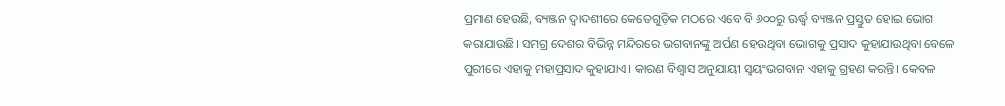ପ୍ରମାଣ ହେଉଛି, ବ୍ୟଞ୍ଜନ ଦ୍ୱାଦଶୀରେ କେତେଗୁଡ଼ିକ ମଠରେ ଏବେ ବି ୬୦୦ରୁ ଊର୍ଦ୍ଧ୍ୱ ବ୍ୟଞ୍ଜନ ପ୍ରସ୍ତୁତ ହୋଇ ଭୋଗ କରାଯାଉଛି। ସମଗ୍ର ଦେଶର ବିଭିନ୍ନ ମନ୍ଦିରରେ ଭଗବାନଙ୍କୁ ଅର୍ପଣ ହେଉଥିବା ଭୋଗକୁ ପ୍ରସାଦ କୁହାଯାଉଥିବା ବେଳେ ପୁରୀରେ ଏହାକୁ ମହାପ୍ରସାଦ କୁହାଯାଏ। କାରଣ ବିଶ୍ୱାସ ଅନୁଯାୟୀ ସ୍ବୟଂଭଗବାନ ଏହାକୁ ଗ୍ରହଣ କରନ୍ତି। କେବଳ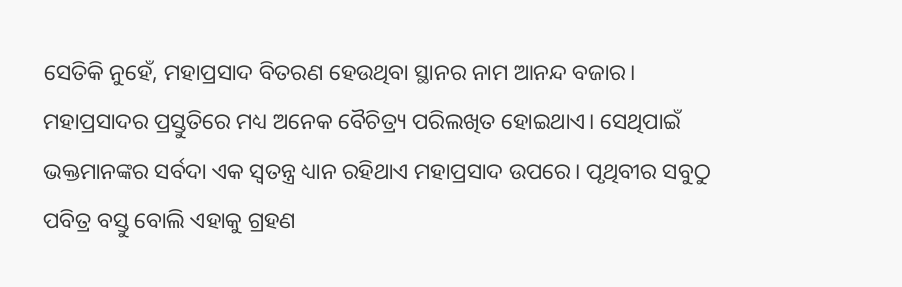ସେତିକି ନୁହେଁ, ମହାପ୍ରସାଦ ବିତରଣ ହେଉଥିବା ସ୍ଥାନର ନାମ ଆନନ୍ଦ ବଜାର।
ମହାପ୍ରସାଦର ପ୍ରସ୍ତୁତିରେ ମଧ୍ୟ ଅନେକ ବୈଚିତ୍ର୍ୟ ପରିଲଖିତ ହୋଇଥାଏ। ସେଥିପାଇଁ ଭକ୍ତମାନଙ୍କର ସର୍ବଦା ଏକ ସ୍ବତନ୍ତ୍ର ଧ୍ୟାନ ରହିଥାଏ ମହାପ୍ରସାଦ ଉପରେ। ପୃଥିବୀର ସବୁଠୁ ପବିତ୍ର ବସ୍ତୁ ବୋଲି ଏହାକୁ ଗ୍ରହଣ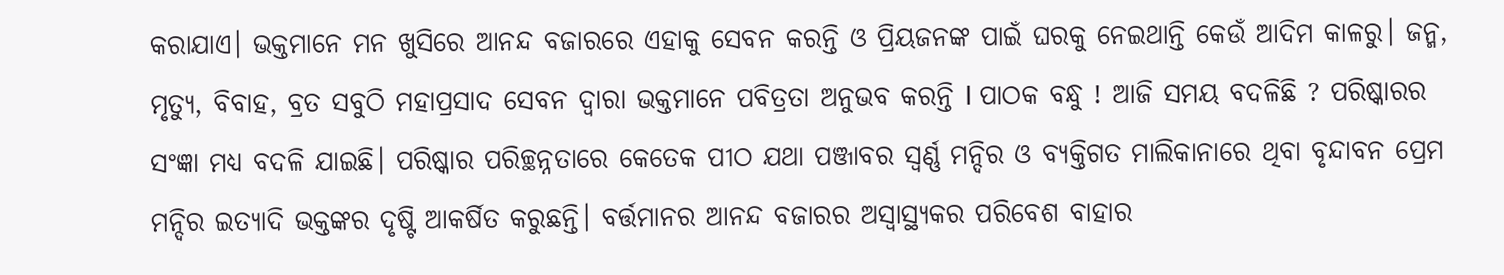କରାଯାଏ। ଭକ୍ତମାନେ ମନ ଖୁସିରେ ଆନନ୍ଦ ବଜାରରେ ଏହାକୁ ସେବନ କରନ୍ତି ଓ ପ୍ରିୟଜନଙ୍କ ପାଇଁ ଘରକୁ ନେଇଥାନ୍ତି କେଉଁ ଆଦିମ କାଳରୁ। ଜନ୍ମ, ମୃତ୍ୟୁ, ବିବାହ, ବ୍ରତ ସବୁଠି ମହାପ୍ରସାଦ ସେବନ ଦ୍ୱାରା ଭକ୍ତମାନେ ପବିତ୍ରତା ଅନୁଭବ କରନ୍ତି I ପାଠକ ବନ୍ଧୁ ! ଆଜି ସମୟ ବଦଳିଛି ? ପରିଷ୍କାରର ସଂଜ୍ଞା ମଧ୍ୟ ବଦଳି ଯାଇଛି। ପରିଷ୍କାର ପରିଚ୍ଛନ୍ନତାରେ କେତେକ ପୀଠ ଯଥା ପଞ୍ଜାବର ସ୍ବର୍ଣ୍ଣ ମନ୍ଦିର ଓ ବ୍ୟକ୍ତିଗତ ମାଲିକାନାରେ ଥିବା ବୃନ୍ଦାବନ ପ୍ରେମ ମନ୍ଦିର ଇତ୍ୟାଦି ଭକ୍ତଙ୍କର ଦୃଷ୍ଟି ଆକର୍ଷିତ କରୁଛନ୍ତି। ବର୍ତ୍ତମାନର ଆନନ୍ଦ ବଜାରର ଅସ୍ବାସ୍ଥ୍ୟକର ପରିବେଶ ବାହାର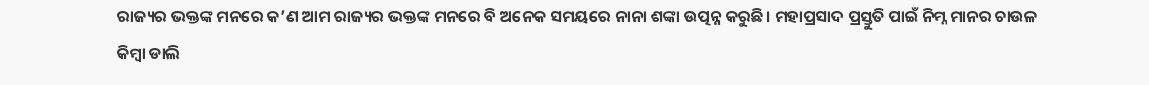ରାଜ୍ୟର ଭକ୍ତଙ୍କ ମନରେ କ’ଣ ଆମ ରାଜ୍ୟର ଭକ୍ତଙ୍କ ମନରେ ବି ଅନେକ ସମୟରେ ନାନା ଶଙ୍କା ଉତ୍ପନ୍ନ କରୁଛି। ମହାପ୍ରସାଦ ପ୍ରସ୍ତୁତି ପାଇଁ ନିମ୍ନ ମାନର ଚାଉଳ କିମ୍ବା ଡାଲି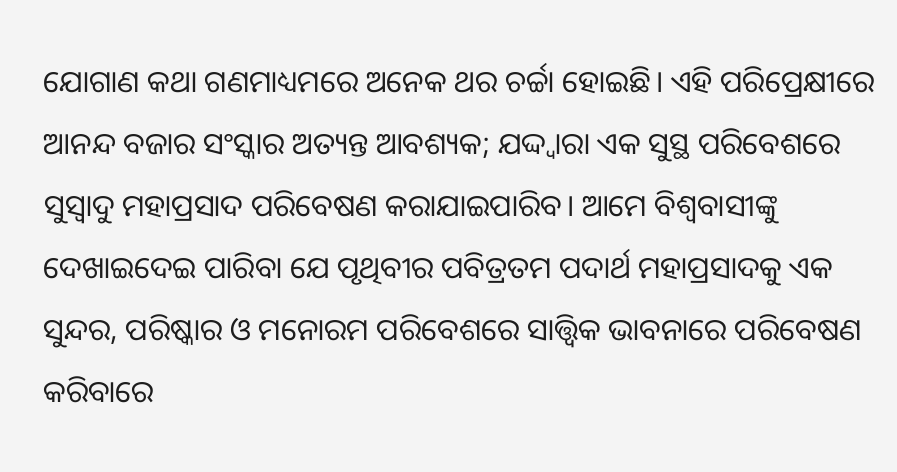ଯୋଗାଣ କଥା ଗଣମାଧ୍ୟମରେ ଅନେକ ଥର ଚର୍ଚ୍ଚା ହୋଇଛି। ଏହି ପରିପ୍ରେକ୍ଷୀରେ ଆନନ୍ଦ ବଜାର ସଂସ୍କାର ଅତ୍ୟନ୍ତ ଆବଶ୍ୟକ; ଯଦ୍ଦ୍ବାରା ଏକ ସୁସ୍ଥ ପରିବେଶରେ ସୁସ୍ବାଦୁ ମହାପ୍ରସାଦ ପରିବେଷଣ କରାଯାଇପାରିବ। ଆମେ ବିଶ୍ୱବାସୀଙ୍କୁ ଦେଖାଇଦେଇ ପାରିବା ଯେ ପୃଥିବୀର ପବିତ୍ରତମ ପଦାର୍ଥ ମହାପ୍ରସାଦକୁ ଏକ ସୁନ୍ଦର, ପରିଷ୍କାର ଓ ମନୋରମ ପରିବେଶରେ ସାତ୍ତ୍ୱିକ ଭାବନାରେ ପରିବେଷଣ କରିବାରେ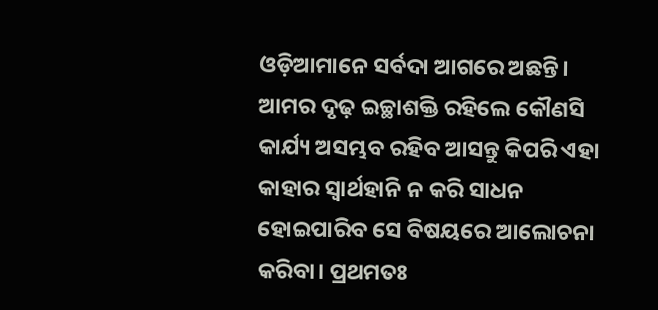ଓଡ଼ିଆମାନେ ସର୍ବଦା ଆଗରେ ଅଛନ୍ତି।
ଆମର ଦୃଢ଼ ଇଚ୍ଛାଶକ୍ତି ରହିଲେ କୌଣସି କାର୍ଯ୍ୟ ଅସମ୍ଭବ ରହିବ ଆସନ୍ତୁ କିପରି ଏହା କାହାର ସ୍ବାର୍ଥହାନି ନ କରି ସାଧନ ହୋଇପାରିବ ସେ ବିଷୟରେ ଆଲୋଚନା କରିବା। ପ୍ରଥମତଃ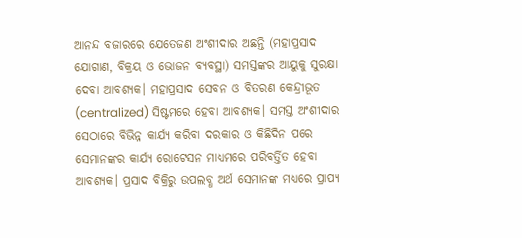ଆନନ୍ଦ ବଜାରରେ ଯେତେଜଣ ଅଂଶୀଦାର ଅଛନ୍ତି (ମହାପ୍ରସାଦ ଯୋଗାଣ, ବିକ୍ରୟ ଓ ଭୋଜନ ବ୍ୟବସ୍ଥା) ସମସ୍ତଙ୍କର ଆୟୁକୁ ସୁରକ୍ଷା ଦେବା ଆବଶ୍ୟକ। ମହାପ୍ରସାଦ ସେବନ ଓ ବିତରଣ କେନ୍ଦ୍ରୀଭୂତ (centralized) ସିଷ୍ଟମରେ ହେବା ଆବଶ୍ୟକ। ସମସ୍ତ ଅଂଶୀଦାର ସେଠାରେ ବିଭିନ୍ନ କାର୍ଯ୍ୟ କରିବା ଦରକାର ଓ କିଛିଦିନ ପରେ ସେମାନଙ୍କର କାର୍ଯ୍ୟ ରୋଟେସନ ମାଧ୍ୟମରେ ପରିବର୍ତ୍ତିତ ହେବା ଆବଶ୍ୟକ। ପ୍ରସାଦ ବିକ୍ରିରୁ ଉପଲବ୍ଧ ଅର୍ଥ ସେମାନଙ୍କ ମଧ୍ୟରେ ପ୍ରାପ୍ୟ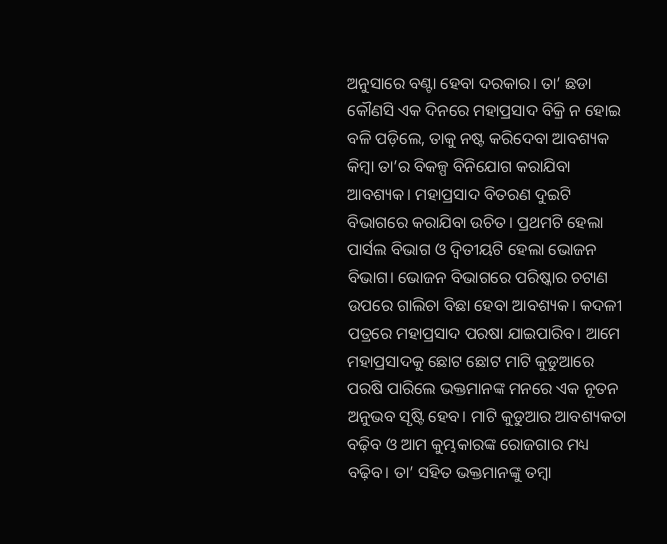ଅନୁସାରେ ବଣ୍ଟା ହେବା ଦରକାର। ତା’ ଛଡା କୌଣସି ଏକ ଦିନରେ ମହାପ୍ରସାଦ ବିକ୍ରି ନ ହୋଇ ବଳି ପଡ଼ିଲେ, ତାକୁ ନଷ୍ଟ କରିଦେବା ଆବଶ୍ୟକ କିମ୍ବା ତା’ର ବିକଳ୍ପ ବିନିଯୋଗ କରାଯିବା ଆବଶ୍ୟକ। ମହାପ୍ରସାଦ ବିତରଣ ଦୁଇଟି ବିଭାଗରେ କରାଯିବା ଉଚିତ। ପ୍ରଥମଟି ହେଲା ପାର୍ସଲ ବିଭାଗ ଓ ଦ୍ୱିତୀୟଟି ହେଲା ଭୋଜନ ବିଭାଗ। ଭୋଜନ ବିଭାଗରେ ପରିଷ୍କାର ଚଟାଣ ଉପରେ ଗାଲିଚା ବିଛା ହେବା ଆବଶ୍ୟକ। କଦଳୀ ପତ୍ରରେ ମହାପ୍ରସାଦ ପରଷା ଯାଇପାରିବ। ଆମେ ମହାପ୍ରସାଦକୁ ଛୋଟ ଛୋଟ ମାଟି କୁଡୁଆରେ ପରଷି ପାରିଲେ ଭକ୍ତମାନଙ୍କ ମନରେ ଏକ ନୂତନ ଅନୁଭବ ସୃଷ୍ଟି ହେବ। ମାଟି କୁଡୁଆର ଆବଶ୍ୟକତା ବଢ଼ିବ ଓ ଆମ କୁମ୍ଭକାରଙ୍କ ରୋଜଗାର ମଧ୍ୟ ବଢ଼ିବ। ତା’ ସହିତ ଭକ୍ତମାନଙ୍କୁ ତମ୍ବା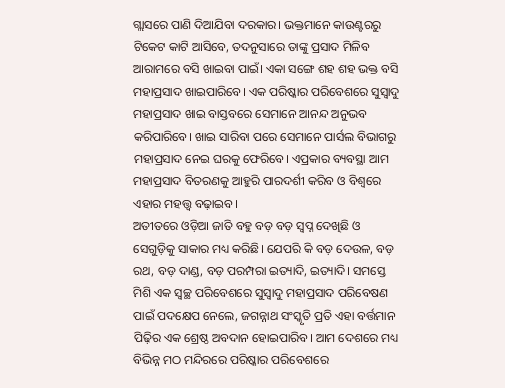ଗ୍ଲାସରେ ପାଣି ଦିଆଯିବା ଦରକାର। ଭକ୍ତମାନେ କାଉଣ୍ଟରରୁ ଟିକେଟ କାଟି ଆସିବେ, ତଦନୁସାରେ ତାଙ୍କୁ ପ୍ରସାଦ ମିଳିବ ଆରାମରେ ବସି ଖାଇବା ପାଇଁ। ଏକା ସଙ୍ଗେ ଶହ ଶହ ଭକ୍ତ ବସି ମହାପ୍ରସାଦ ଖାଇପାରିବେ। ଏକ ପରିଷ୍କାର ପରିବେଶରେ ସୁସ୍ବାଦୁ ମହାପ୍ରସାଦ ଖାଇ ବାସ୍ତବରେ ସେମାନେ ଆନନ୍ଦ ଅନୁଭବ କରିପାରିବେ। ଖାଇ ସାରିବା ପରେ ସେମାନେ ପାର୍ସଲ ବିଭାଗରୁ ମହାପ୍ରସାଦ ନେଇ ଘରକୁ ଫେରିବେ। ଏପ୍ରକାର ବ୍ୟବସ୍ଥା ଆମ ମହାପ୍ରସାଦ ବିତରଣକୁ ଆହୁରି ପାରଦର୍ଶୀ କରିବ ଓ ବିଶ୍ବରେ ଏହାର ମହତ୍ତ୍ୱ ବଢ଼ାଇବ।
ଅତୀତରେ ଓଡ଼ିଆ ଜାତି ବହୁ ବଡ଼ ବଡ଼ ସ୍ବପ୍ନ ଦେଖିଛି ଓ ସେଗୁଡ଼ିକୁ ସାକାର ମଧ୍ୟ କରିଛି। ଯେପରି କି ବଡ଼ ଦେଉଳ, ବଡ଼ ରଥ, ବଡ଼ ଦାଣ୍ଡ, ବଡ଼ ପରମ୍ପରା ଇତ୍ୟାଦି, ଇତ୍ୟାଦି। ସମସ୍ତେ ମିଶି ଏକ ସ୍ବଚ୍ଛ ପରିବେଶରେ ସୁସ୍ବାଦୁ ମହାପ୍ରସାଦ ପରିବେଷଣ ପାଇଁ ପଦକ୍ଷେପ ନେଲେ, ଜଗନ୍ନାଥ ସଂସ୍କୃତି ପ୍ରତି ଏହା ବର୍ତ୍ତମାନ ପିଢ଼ିର ଏକ ଶ୍ରେଷ୍ଠ ଅବଦାନ ହୋଇପାରିବ। ଆମ ଦେଶରେ ମଧ୍ୟ ବିଭିନ୍ନ ମଠ ମନ୍ଦିରରେ ପରିଷ୍କାର ପରିବେଶରେ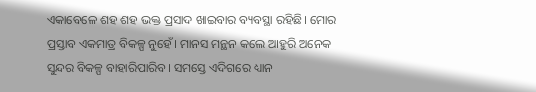ଏକାବେଳେ ଶହ ଶହ ଭକ୍ତ ପ୍ରସାଦ ଖାଇବାର ବ୍ୟବସ୍ଥା ରହିଛି। ମୋର ପ୍ରସ୍ତାବ ଏକମାତ୍ର ବିକଳ୍ପ ନୁହେଁ। ମାନସ ମନ୍ଥନ କଲେ ଆହୁରି ଅନେକ ସୁନ୍ଦର ବିକଳ୍ପ ବାହାରିପାରିବ। ସମସ୍ତେ ଏଦିଗରେ ଧ୍ୟାନ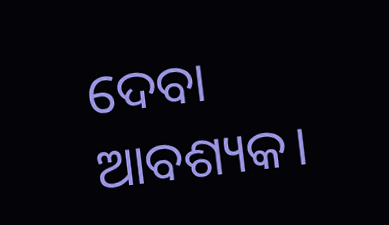ଦେବା ଆବଶ୍ୟକ।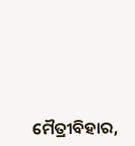ମୈତ୍ରୀବିହାର,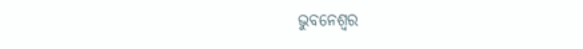ଭୁବନେଶ୍ୱର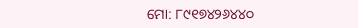ମୋ: ୮୯୧୭୪୨୬୪୪୦